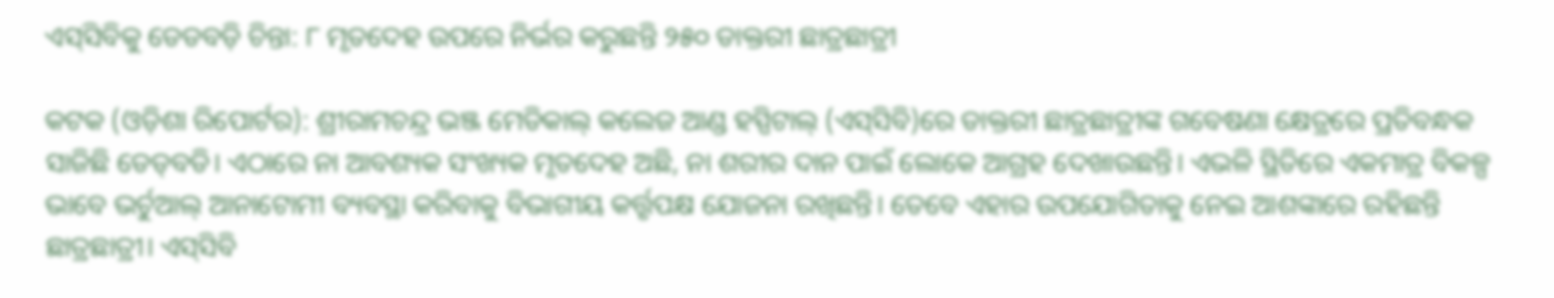ଏସ୍‌ସିବିକୁ ଡେଡବଡ଼ି ଚିନ୍ତା: ୮ ମୃତଦେହ ଉପରେ ନିର୍ଭର କରୁଛନ୍ତି ୨୫୦ ଡାକ୍ତରୀ ଛାତ୍ରଛାତ୍ରୀ

କଟକ (ଓଡ଼ିଶା ରିପୋର୍ଟର): ଶ୍ରୀରାମଚନ୍ଦ୍ର ଭଞ୍ଜ ମେଡିକାଲ୍‌ କଲେଜ ଆଣ୍ଡ ହସ୍ପିଟାଲ୍‌ (ଏସ୍‌ସିବି)ରେ ଡାକ୍ତରୀ ଛାତ୍ରଛାତ୍ରୀଙ୍କ ଗବେଷଣା କ୍ଷେତ୍ରରେ ପ୍ରତିବନ୍ଧକ ସାଜିଛି ଡେଡ୍‌ବଡି। ଏଠାରେ ନା ଆବଶ୍ୟକ ସଂଖ୍ୟକ ମୃତଦେହ ଅଛି, ନା ଶରୀର ଦାନ ପାଇଁ ଲୋକେ ଆଗ୍ରହ ଦେଖାଉଛନ୍ତି। ଏଭଳି ସ୍ଥିତିରେ ଏକମାତ୍ର ବିକଳ୍ପ ଭାବେ ଭର୍ଚୁଆଲ୍‌ ଆନାଟୋମୀ ବ୍ୟବସ୍ଥା କରିବାକୁ ବିଭାଗୀୟ କର୍ତ୍ତୃପକ୍ଷ ଯୋଜନା ରଖିଛନ୍ତି। ତେବେ ଏହାର ଉପଯୋଗିତାକୁ ନେଇ ଆଶଙ୍କାରେ ରହିଛନ୍ତି ଛାତ୍ରଛାତ୍ରୀ। ଏସ୍‌ସିବି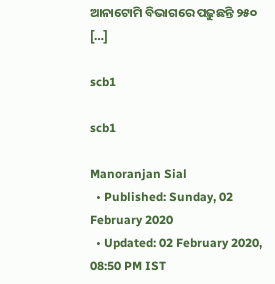ଆନାଟୋମି ବିଭାଗରେ ପଢ଼ୁଛନ୍ତି ୨୫୦ […]

scb1

scb1

Manoranjan Sial
  • Published: Sunday, 02 February 2020
  • Updated: 02 February 2020, 08:50 PM IST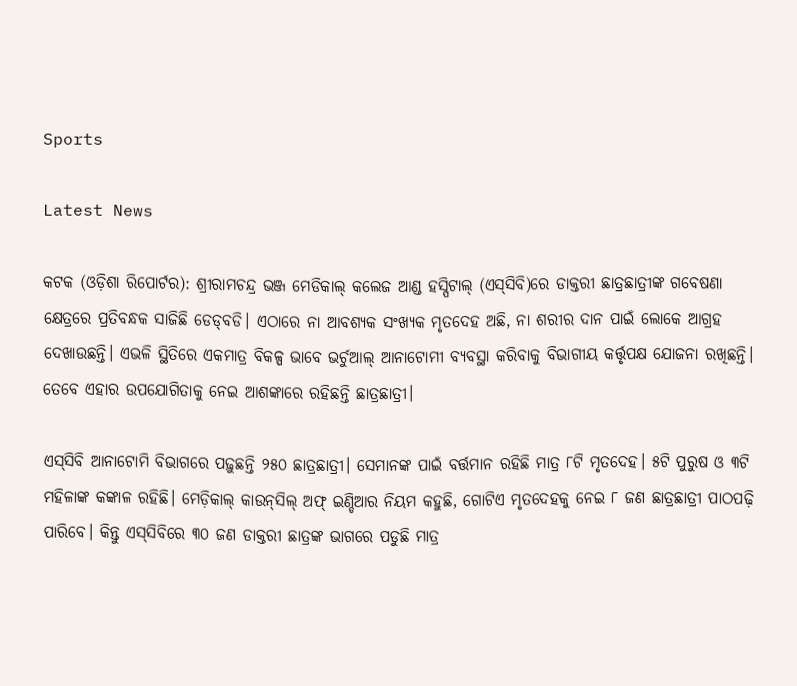Sports

Latest News

କଟକ (ଓଡ଼ିଶା ରିପୋର୍ଟର): ଶ୍ରୀରାମଚନ୍ଦ୍ର ଭଞ୍ଜ ମେଡିକାଲ୍‌ କଲେଜ ଆଣ୍ଡ ହସ୍ପିଟାଲ୍‌ (ଏସ୍‌ସିବି)ରେ ଡାକ୍ତରୀ ଛାତ୍ରଛାତ୍ରୀଙ୍କ ଗବେଷଣା କ୍ଷେତ୍ରରେ ପ୍ରତିବନ୍ଧକ ସାଜିଛି ଡେଡ୍‌ବଡି। ଏଠାରେ ନା ଆବଶ୍ୟକ ସଂଖ୍ୟକ ମୃତଦେହ ଅଛି, ନା ଶରୀର ଦାନ ପାଇଁ ଲୋକେ ଆଗ୍ରହ ଦେଖାଉଛନ୍ତି। ଏଭଳି ସ୍ଥିତିରେ ଏକମାତ୍ର ବିକଳ୍ପ ଭାବେ ଭର୍ଚୁଆଲ୍‌ ଆନାଟୋମୀ ବ୍ୟବସ୍ଥା କରିବାକୁ ବିଭାଗୀୟ କର୍ତ୍ତୃପକ୍ଷ ଯୋଜନା ରଖିଛନ୍ତି। ତେବେ ଏହାର ଉପଯୋଗିତାକୁ ନେଇ ଆଶଙ୍କାରେ ରହିଛନ୍ତି ଛାତ୍ରଛାତ୍ରୀ।

ଏସ୍‌ସିବି ଆନାଟୋମି ବିଭାଗରେ ପଢ଼ୁଛନ୍ତି ୨୫୦ ଛାତ୍ରଛାତ୍ରୀ। ସେମାନଙ୍କ ପାଇଁ ବର୍ତ୍ତମାନ ରହିଛି ମାତ୍ର ୮ଟି ମୃତଦେହ। ୫ଟି ପୁରୁଷ ଓ ୩ଟି ମହିଳାଙ୍କ କଙ୍କାଳ ରହିଛି। ମେଡ଼ିକାଲ୍‌ କାଉନ୍‌ସିଲ୍‌ ଅଫ୍‌ ଇଣ୍ଡିଆର ନିୟମ କହୁଛି, ଗୋଟିଏ ମୃତଦେହକୁ ନେଇ ୮ ଜଣ ଛାତ୍ରଛାତ୍ରୀ ପାଠପଢ଼ି ପାରିବେ। କିନ୍ତୁ ଏସ୍‌ସିବିରେ ୩୦ ଜଣ ଡାକ୍ତରୀ ଛାତ୍ରଙ୍କ ଭାଗରେ ପଡୁଛି ମାତ୍ର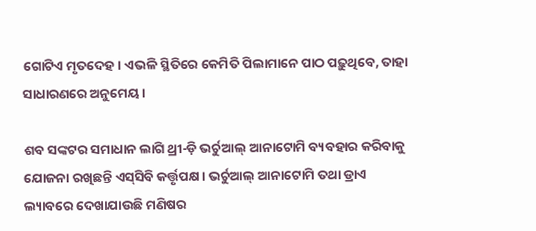ଗୋଟିଏ ମୃତଦେହ। ଏଭଳି ସ୍ଥିତିରେ କେମିତି ପିଲାମାନେ ପାଠ ପଢ଼ୁଥିବେ, ତାହା ସାଧାରଣରେ ଅନୁମେୟ।

ଶବ ସଙ୍କଟର ସମାଧାନ ଲାଗି ଥ୍ରୀ-ଡ଼ି ଭର୍ଚୁଆଲ୍‌ ଆନାଟୋମି ବ୍ୟବହାର କରିବାକୁ ଯୋଜନା ରଖିଛନ୍ତି ଏସ୍‌ସିବି କର୍ତ୍ତୃପକ୍ଷ। ଭର୍ଚୁଆଲ୍‌ ଆନାଟୋମି ତଥା ଡ୍ରାଏ ଲ୍ୟାବରେ ଦେଖାଯାଉଛି ମଣିଷର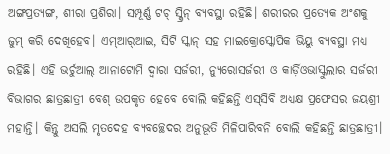ଅଙ୍ଗପ୍ରତ୍ୟଙ୍ଗ, ଶୀରା ପ୍ରଶିରା। ସମ୍ପୂର୍ଣ୍ଣ ଟଚ୍‌ ସ୍କ୍ରିନ୍ ବ୍ୟବସ୍ଥା ରହିଛି। ଶରୀରର ପ୍ରତ୍ୟେକ ଅଂଶକୁ ଜୁମ୍ କରି ଦେଖିହେବ। ଏମ୍‌ଆର୍‌ଆଇ, ସିଟି ସ୍କାନ୍ ସହ ମାଇକ୍ରୋସ୍କୋପିକ ଭିୟୁ ବ୍ୟବସ୍ଥା ମଧ୍ୟ ରହିଛି। ଏହି ଭର୍ଚୁଆଲ୍‌ ଆନାଟୋମି ଦ୍ୱାରା ସର୍ଜରୀ, ନ୍ୟୁରୋସର୍ଜରୀ ଓ କାର୍ଡ଼ିଓଭାସ୍କୁଲାର ସର୍ଜରୀ ବିଭାଗର ଛାତ୍ରଛାତ୍ରୀ ବେଶ୍ ଉପକୃତ ହେବେ ବୋଲି କହିଛନ୍ତି ଏସ୍‌ସିବି ଅଧ୍ୟକ୍ଷ ପ୍ରଫେସର ଜୟଶ୍ରୀ ମହାନ୍ତି। କିନ୍ତୁ ଅସଲି ମୃତଦେହ ବ୍ୟବଚ୍ଛେଦର ଅନୁଭୂତି ମିଳିପାରିବନି ବୋଲି କହିଛନ୍ତି ଛାତ୍ରଛାତ୍ରୀ।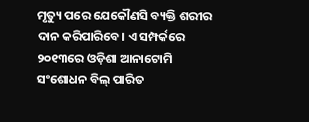ମୃତ୍ୟୁ ପରେ ଯେକୌଣସି ବ୍ୟକ୍ତି ଶରୀର ଦାନ କରିପାରିବେ। ଏ ସମ୍ପର୍କରେ ୨୦୧୩ରେ ଓଡ଼ିଶା ଆନାଟୋମି ସଂଶୋଧନ ବିଲ୍‌ ପାରିତ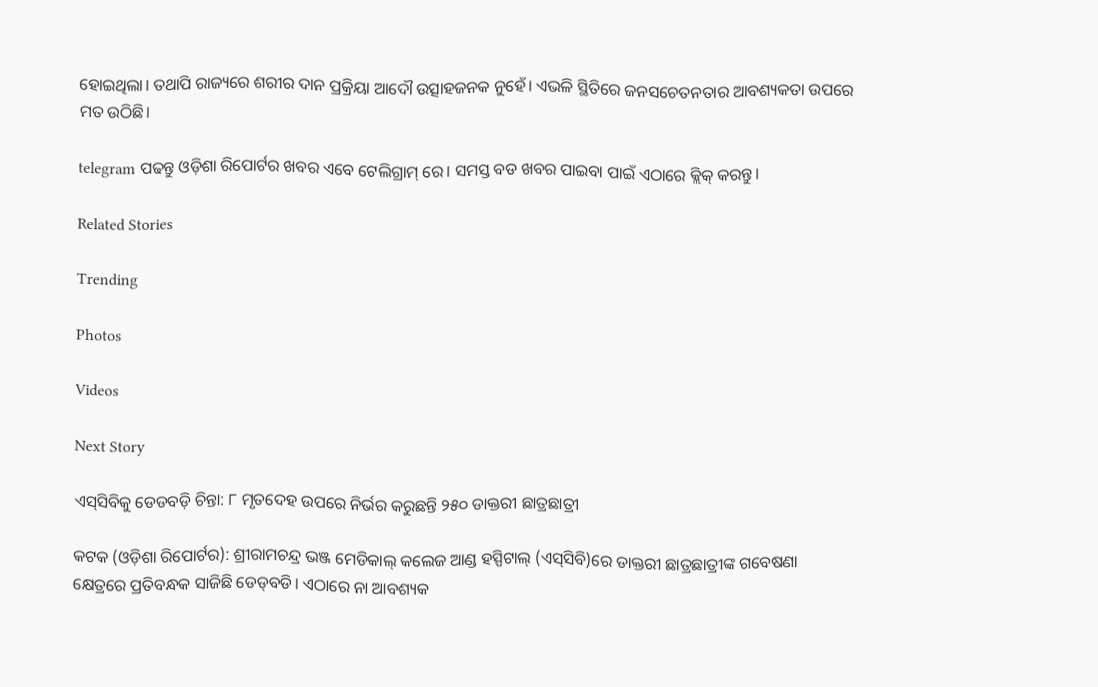ହୋଇଥିଲା। ତଥାପି ରାଜ୍ୟରେ ଶରୀର ଦାନ ପ୍ରକ୍ରିୟା ଆଦୌ ଉତ୍ସାହଜନକ ନୁହେଁ। ଏଭଳି ସ୍ଥିତିରେ ଜନସଚେତନତାର ଆବଶ୍ୟକତା ଉପରେ ମତ ଉଠିଛି।

telegram ପଢନ୍ତୁ ଓଡ଼ିଶା ରିପୋର୍ଟର ଖବର ଏବେ ଟେଲିଗ୍ରାମ୍ ରେ। ସମସ୍ତ ବଡ ଖବର ପାଇବା ପାଇଁ ଏଠାରେ କ୍ଲିକ୍ କରନ୍ତୁ।

Related Stories

Trending

Photos

Videos

Next Story

ଏସ୍‌ସିବିକୁ ଡେଡବଡ଼ି ଚିନ୍ତା: ୮ ମୃତଦେହ ଉପରେ ନିର୍ଭର କରୁଛନ୍ତି ୨୫୦ ଡାକ୍ତରୀ ଛାତ୍ରଛାତ୍ରୀ

କଟକ (ଓଡ଼ିଶା ରିପୋର୍ଟର): ଶ୍ରୀରାମଚନ୍ଦ୍ର ଭଞ୍ଜ ମେଡିକାଲ୍‌ କଲେଜ ଆଣ୍ଡ ହସ୍ପିଟାଲ୍‌ (ଏସ୍‌ସିବି)ରେ ଡାକ୍ତରୀ ଛାତ୍ରଛାତ୍ରୀଙ୍କ ଗବେଷଣା କ୍ଷେତ୍ରରେ ପ୍ରତିବନ୍ଧକ ସାଜିଛି ଡେଡ୍‌ବଡି। ଏଠାରେ ନା ଆବଶ୍ୟକ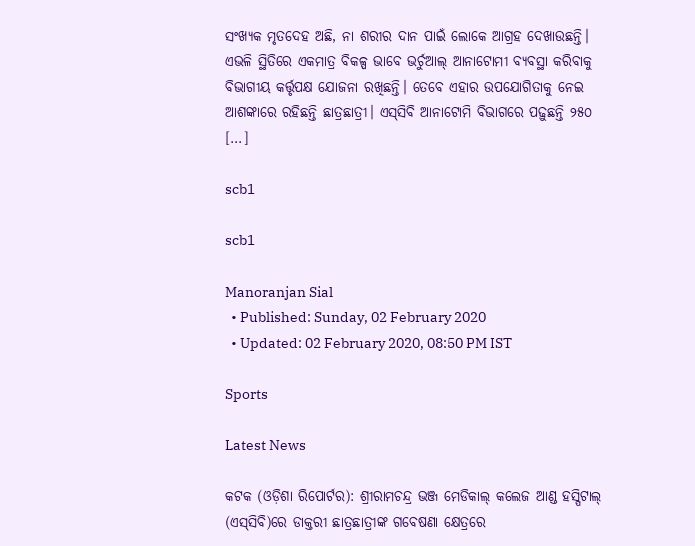ସଂଖ୍ୟକ ମୃତଦେହ ଅଛି, ନା ଶରୀର ଦାନ ପାଇଁ ଲୋକେ ଆଗ୍ରହ ଦେଖାଉଛନ୍ତି। ଏଭଳି ସ୍ଥିତିରେ ଏକମାତ୍ର ବିକଳ୍ପ ଭାବେ ଭର୍ଚୁଆଲ୍‌ ଆନାଟୋମୀ ବ୍ୟବସ୍ଥା କରିବାକୁ ବିଭାଗୀୟ କର୍ତ୍ତୃପକ୍ଷ ଯୋଜନା ରଖିଛନ୍ତି। ତେବେ ଏହାର ଉପଯୋଗିତାକୁ ନେଇ ଆଶଙ୍କାରେ ରହିଛନ୍ତି ଛାତ୍ରଛାତ୍ରୀ। ଏସ୍‌ସିବି ଆନାଟୋମି ବିଭାଗରେ ପଢ଼ୁଛନ୍ତି ୨୫୦ […]

scb1

scb1

Manoranjan Sial
  • Published: Sunday, 02 February 2020
  • Updated: 02 February 2020, 08:50 PM IST

Sports

Latest News

କଟକ (ଓଡ଼ିଶା ରିପୋର୍ଟର): ଶ୍ରୀରାମଚନ୍ଦ୍ର ଭଞ୍ଜ ମେଡିକାଲ୍‌ କଲେଜ ଆଣ୍ଡ ହସ୍ପିଟାଲ୍‌ (ଏସ୍‌ସିବି)ରେ ଡାକ୍ତରୀ ଛାତ୍ରଛାତ୍ରୀଙ୍କ ଗବେଷଣା କ୍ଷେତ୍ରରେ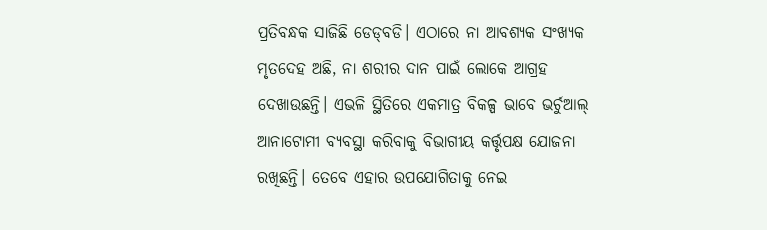ପ୍ରତିବନ୍ଧକ ସାଜିଛି ଡେଡ୍‌ବଡି। ଏଠାରେ ନା ଆବଶ୍ୟକ ସଂଖ୍ୟକ ମୃତଦେହ ଅଛି, ନା ଶରୀର ଦାନ ପାଇଁ ଲୋକେ ଆଗ୍ରହ ଦେଖାଉଛନ୍ତି। ଏଭଳି ସ୍ଥିତିରେ ଏକମାତ୍ର ବିକଳ୍ପ ଭାବେ ଭର୍ଚୁଆଲ୍‌ ଆନାଟୋମୀ ବ୍ୟବସ୍ଥା କରିବାକୁ ବିଭାଗୀୟ କର୍ତ୍ତୃପକ୍ଷ ଯୋଜନା ରଖିଛନ୍ତି। ତେବେ ଏହାର ଉପଯୋଗିତାକୁ ନେଇ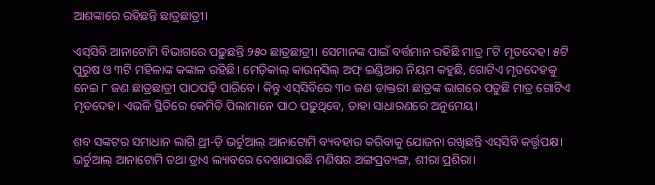ଆଶଙ୍କାରେ ରହିଛନ୍ତି ଛାତ୍ରଛାତ୍ରୀ।

ଏସ୍‌ସିବି ଆନାଟୋମି ବିଭାଗରେ ପଢ଼ୁଛନ୍ତି ୨୫୦ ଛାତ୍ରଛାତ୍ରୀ। ସେମାନଙ୍କ ପାଇଁ ବର୍ତ୍ତମାନ ରହିଛି ମାତ୍ର ୮ଟି ମୃତଦେହ। ୫ଟି ପୁରୁଷ ଓ ୩ଟି ମହିଳାଙ୍କ କଙ୍କାଳ ରହିଛି। ମେଡ଼ିକାଲ୍‌ କାଉନ୍‌ସିଲ୍‌ ଅଫ୍‌ ଇଣ୍ଡିଆର ନିୟମ କହୁଛି, ଗୋଟିଏ ମୃତଦେହକୁ ନେଇ ୮ ଜଣ ଛାତ୍ରଛାତ୍ରୀ ପାଠପଢ଼ି ପାରିବେ। କିନ୍ତୁ ଏସ୍‌ସିବିରେ ୩୦ ଜଣ ଡାକ୍ତରୀ ଛାତ୍ରଙ୍କ ଭାଗରେ ପଡୁଛି ମାତ୍ର ଗୋଟିଏ ମୃତଦେହ। ଏଭଳି ସ୍ଥିତିରେ କେମିତି ପିଲାମାନେ ପାଠ ପଢ଼ୁଥିବେ, ତାହା ସାଧାରଣରେ ଅନୁମେୟ।

ଶବ ସଙ୍କଟର ସମାଧାନ ଲାଗି ଥ୍ରୀ-ଡ଼ି ଭର୍ଚୁଆଲ୍‌ ଆନାଟୋମି ବ୍ୟବହାର କରିବାକୁ ଯୋଜନା ରଖିଛନ୍ତି ଏସ୍‌ସିବି କର୍ତ୍ତୃପକ୍ଷ। ଭର୍ଚୁଆଲ୍‌ ଆନାଟୋମି ତଥା ଡ୍ରାଏ ଲ୍ୟାବରେ ଦେଖାଯାଉଛି ମଣିଷର ଅଙ୍ଗପ୍ରତ୍ୟଙ୍ଗ, ଶୀରା ପ୍ରଶିରା।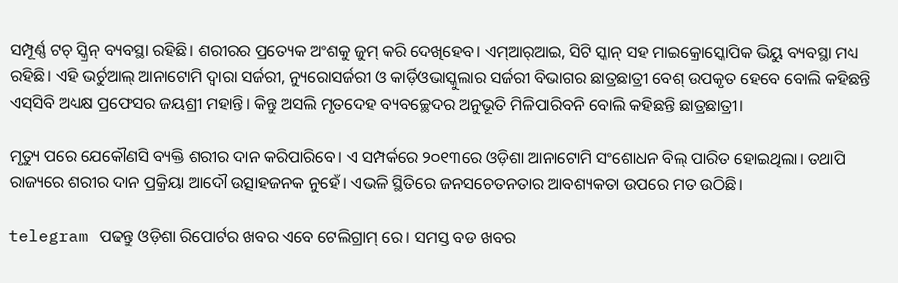ସମ୍ପୂର୍ଣ୍ଣ ଟଚ୍‌ ସ୍କ୍ରିନ୍ ବ୍ୟବସ୍ଥା ରହିଛି। ଶରୀରର ପ୍ରତ୍ୟେକ ଅଂଶକୁ ଜୁମ୍ କରି ଦେଖିହେବ। ଏମ୍‌ଆର୍‌ଆଇ, ସିଟି ସ୍କାନ୍ ସହ ମାଇକ୍ରୋସ୍କୋପିକ ଭିୟୁ ବ୍ୟବସ୍ଥା ମଧ୍ୟ ରହିଛି। ଏହି ଭର୍ଚୁଆଲ୍‌ ଆନାଟୋମି ଦ୍ୱାରା ସର୍ଜରୀ, ନ୍ୟୁରୋସର୍ଜରୀ ଓ କାର୍ଡ଼ିଓଭାସ୍କୁଲାର ସର୍ଜରୀ ବିଭାଗର ଛାତ୍ରଛାତ୍ରୀ ବେଶ୍ ଉପକୃତ ହେବେ ବୋଲି କହିଛନ୍ତି ଏସ୍‌ସିବି ଅଧ୍ୟକ୍ଷ ପ୍ରଫେସର ଜୟଶ୍ରୀ ମହାନ୍ତି। କିନ୍ତୁ ଅସଲି ମୃତଦେହ ବ୍ୟବଚ୍ଛେଦର ଅନୁଭୂତି ମିଳିପାରିବନି ବୋଲି କହିଛନ୍ତି ଛାତ୍ରଛାତ୍ରୀ।

ମୃତ୍ୟୁ ପରେ ଯେକୌଣସି ବ୍ୟକ୍ତି ଶରୀର ଦାନ କରିପାରିବେ। ଏ ସମ୍ପର୍କରେ ୨୦୧୩ରେ ଓଡ଼ିଶା ଆନାଟୋମି ସଂଶୋଧନ ବିଲ୍‌ ପାରିତ ହୋଇଥିଲା। ତଥାପି ରାଜ୍ୟରେ ଶରୀର ଦାନ ପ୍ରକ୍ରିୟା ଆଦୌ ଉତ୍ସାହଜନକ ନୁହେଁ। ଏଭଳି ସ୍ଥିତିରେ ଜନସଚେତନତାର ଆବଶ୍ୟକତା ଉପରେ ମତ ଉଠିଛି।

telegram ପଢନ୍ତୁ ଓଡ଼ିଶା ରିପୋର୍ଟର ଖବର ଏବେ ଟେଲିଗ୍ରାମ୍ ରେ। ସମସ୍ତ ବଡ ଖବର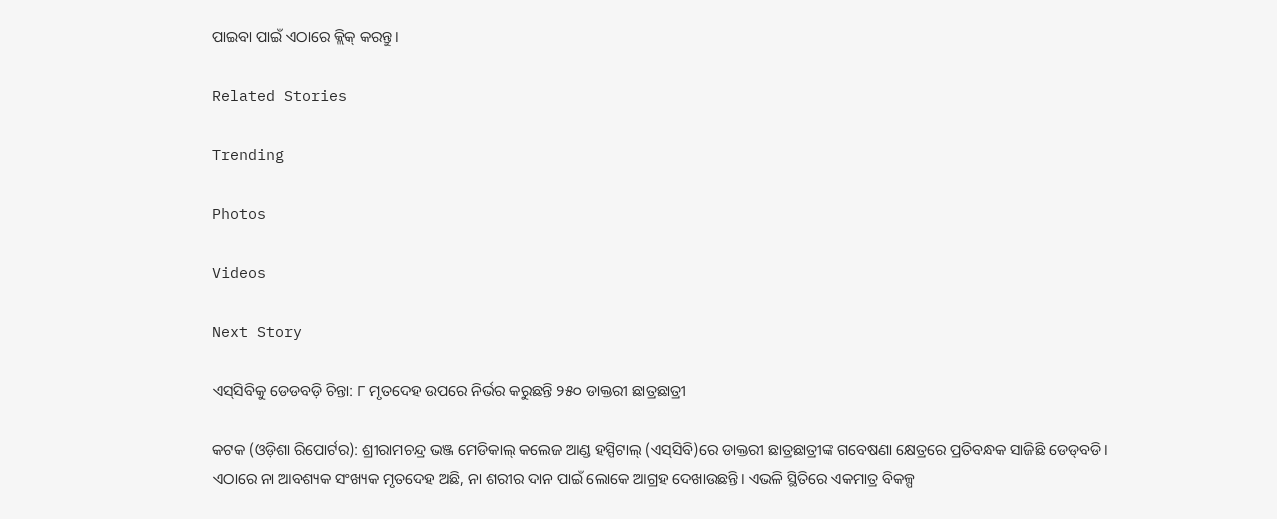ପାଇବା ପାଇଁ ଏଠାରେ କ୍ଲିକ୍ କରନ୍ତୁ।

Related Stories

Trending

Photos

Videos

Next Story

ଏସ୍‌ସିବିକୁ ଡେଡବଡ଼ି ଚିନ୍ତା: ୮ ମୃତଦେହ ଉପରେ ନିର୍ଭର କରୁଛନ୍ତି ୨୫୦ ଡାକ୍ତରୀ ଛାତ୍ରଛାତ୍ରୀ

କଟକ (ଓଡ଼ିଶା ରିପୋର୍ଟର): ଶ୍ରୀରାମଚନ୍ଦ୍ର ଭଞ୍ଜ ମେଡିକାଲ୍‌ କଲେଜ ଆଣ୍ଡ ହସ୍ପିଟାଲ୍‌ (ଏସ୍‌ସିବି)ରେ ଡାକ୍ତରୀ ଛାତ୍ରଛାତ୍ରୀଙ୍କ ଗବେଷଣା କ୍ଷେତ୍ରରେ ପ୍ରତିବନ୍ଧକ ସାଜିଛି ଡେଡ୍‌ବଡି। ଏଠାରେ ନା ଆବଶ୍ୟକ ସଂଖ୍ୟକ ମୃତଦେହ ଅଛି, ନା ଶରୀର ଦାନ ପାଇଁ ଲୋକେ ଆଗ୍ରହ ଦେଖାଉଛନ୍ତି। ଏଭଳି ସ୍ଥିତିରେ ଏକମାତ୍ର ବିକଳ୍ପ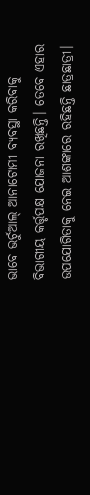ଭାବେ ଭର୍ଚୁଆଲ୍‌ ଆନାଟୋମୀ ବ୍ୟବସ୍ଥା କରିବାକୁ ବିଭାଗୀୟ କର୍ତ୍ତୃପକ୍ଷ ଯୋଜନା ରଖିଛନ୍ତି। ତେବେ ଏହାର ଉପଯୋଗିତାକୁ ନେଇ ଆଶଙ୍କାରେ ରହିଛନ୍ତି ଛାତ୍ରଛାତ୍ରୀ।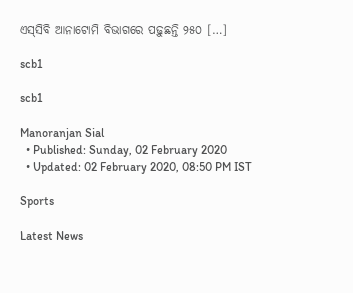ଏସ୍‌ସିବି ଆନାଟୋମି ବିଭାଗରେ ପଢ଼ୁଛନ୍ତି ୨୫୦ […]

scb1

scb1

Manoranjan Sial
  • Published: Sunday, 02 February 2020
  • Updated: 02 February 2020, 08:50 PM IST

Sports

Latest News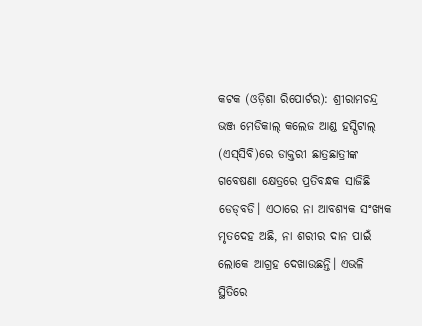କଟକ (ଓଡ଼ିଶା ରିପୋର୍ଟର): ଶ୍ରୀରାମଚନ୍ଦ୍ର ଭଞ୍ଜ ମେଡିକାଲ୍‌ କଲେଜ ଆଣ୍ଡ ହସ୍ପିଟାଲ୍‌ (ଏସ୍‌ସିବି)ରେ ଡାକ୍ତରୀ ଛାତ୍ରଛାତ୍ରୀଙ୍କ ଗବେଷଣା କ୍ଷେତ୍ରରେ ପ୍ରତିବନ୍ଧକ ସାଜିଛି ଡେଡ୍‌ବଡି। ଏଠାରେ ନା ଆବଶ୍ୟକ ସଂଖ୍ୟକ ମୃତଦେହ ଅଛି, ନା ଶରୀର ଦାନ ପାଇଁ ଲୋକେ ଆଗ୍ରହ ଦେଖାଉଛନ୍ତି। ଏଭଳି ସ୍ଥିତିରେ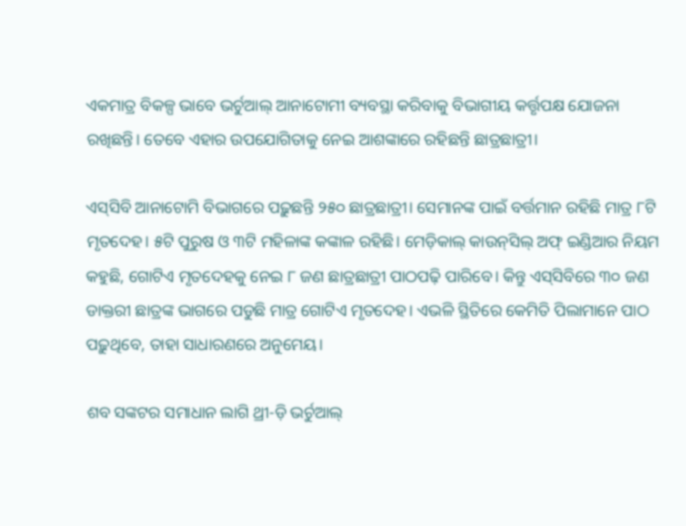ଏକମାତ୍ର ବିକଳ୍ପ ଭାବେ ଭର୍ଚୁଆଲ୍‌ ଆନାଟୋମୀ ବ୍ୟବସ୍ଥା କରିବାକୁ ବିଭାଗୀୟ କର୍ତ୍ତୃପକ୍ଷ ଯୋଜନା ରଖିଛନ୍ତି। ତେବେ ଏହାର ଉପଯୋଗିତାକୁ ନେଇ ଆଶଙ୍କାରେ ରହିଛନ୍ତି ଛାତ୍ରଛାତ୍ରୀ।

ଏସ୍‌ସିବି ଆନାଟୋମି ବିଭାଗରେ ପଢ଼ୁଛନ୍ତି ୨୫୦ ଛାତ୍ରଛାତ୍ରୀ। ସେମାନଙ୍କ ପାଇଁ ବର୍ତ୍ତମାନ ରହିଛି ମାତ୍ର ୮ଟି ମୃତଦେହ। ୫ଟି ପୁରୁଷ ଓ ୩ଟି ମହିଳାଙ୍କ କଙ୍କାଳ ରହିଛି। ମେଡ଼ିକାଲ୍‌ କାଉନ୍‌ସିଲ୍‌ ଅଫ୍‌ ଇଣ୍ଡିଆର ନିୟମ କହୁଛି, ଗୋଟିଏ ମୃତଦେହକୁ ନେଇ ୮ ଜଣ ଛାତ୍ରଛାତ୍ରୀ ପାଠପଢ଼ି ପାରିବେ। କିନ୍ତୁ ଏସ୍‌ସିବିରେ ୩୦ ଜଣ ଡାକ୍ତରୀ ଛାତ୍ରଙ୍କ ଭାଗରେ ପଡୁଛି ମାତ୍ର ଗୋଟିଏ ମୃତଦେହ। ଏଭଳି ସ୍ଥିତିରେ କେମିତି ପିଲାମାନେ ପାଠ ପଢ଼ୁଥିବେ, ତାହା ସାଧାରଣରେ ଅନୁମେୟ।

ଶବ ସଙ୍କଟର ସମାଧାନ ଲାଗି ଥ୍ରୀ-ଡ଼ି ଭର୍ଚୁଆଲ୍‌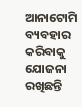ଆନାଟୋମି ବ୍ୟବହାର କରିବାକୁ ଯୋଜନା ରଖିଛନ୍ତି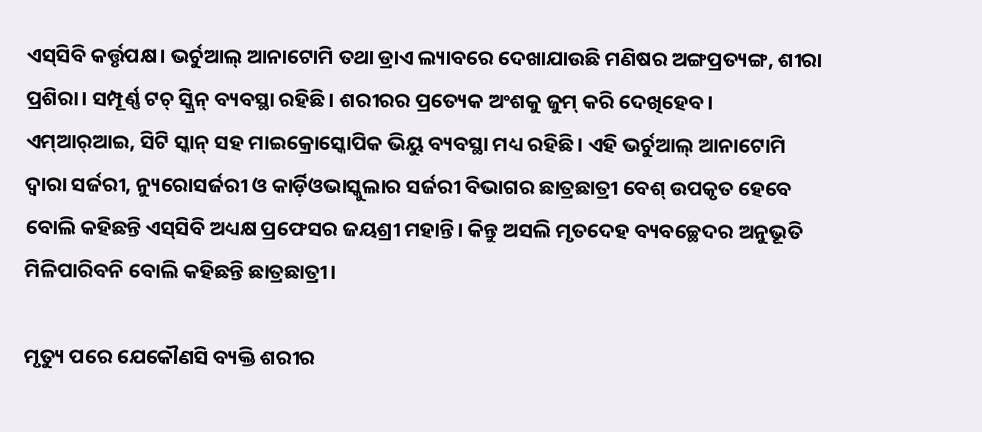ଏସ୍‌ସିବି କର୍ତ୍ତୃପକ୍ଷ। ଭର୍ଚୁଆଲ୍‌ ଆନାଟୋମି ତଥା ଡ୍ରାଏ ଲ୍ୟାବରେ ଦେଖାଯାଉଛି ମଣିଷର ଅଙ୍ଗପ୍ରତ୍ୟଙ୍ଗ, ଶୀରା ପ୍ରଶିରା। ସମ୍ପୂର୍ଣ୍ଣ ଟଚ୍‌ ସ୍କ୍ରିନ୍ ବ୍ୟବସ୍ଥା ରହିଛି। ଶରୀରର ପ୍ରତ୍ୟେକ ଅଂଶକୁ ଜୁମ୍ କରି ଦେଖିହେବ। ଏମ୍‌ଆର୍‌ଆଇ, ସିଟି ସ୍କାନ୍ ସହ ମାଇକ୍ରୋସ୍କୋପିକ ଭିୟୁ ବ୍ୟବସ୍ଥା ମଧ୍ୟ ରହିଛି। ଏହି ଭର୍ଚୁଆଲ୍‌ ଆନାଟୋମି ଦ୍ୱାରା ସର୍ଜରୀ, ନ୍ୟୁରୋସର୍ଜରୀ ଓ କାର୍ଡ଼ିଓଭାସ୍କୁଲାର ସର୍ଜରୀ ବିଭାଗର ଛାତ୍ରଛାତ୍ରୀ ବେଶ୍ ଉପକୃତ ହେବେ ବୋଲି କହିଛନ୍ତି ଏସ୍‌ସିବି ଅଧ୍ୟକ୍ଷ ପ୍ରଫେସର ଜୟଶ୍ରୀ ମହାନ୍ତି। କିନ୍ତୁ ଅସଲି ମୃତଦେହ ବ୍ୟବଚ୍ଛେଦର ଅନୁଭୂତି ମିଳିପାରିବନି ବୋଲି କହିଛନ୍ତି ଛାତ୍ରଛାତ୍ରୀ।

ମୃତ୍ୟୁ ପରେ ଯେକୌଣସି ବ୍ୟକ୍ତି ଶରୀର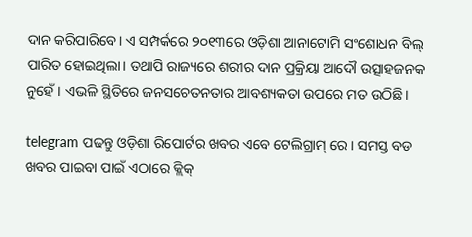ଦାନ କରିପାରିବେ। ଏ ସମ୍ପର୍କରେ ୨୦୧୩ରେ ଓଡ଼ିଶା ଆନାଟୋମି ସଂଶୋଧନ ବିଲ୍‌ ପାରିତ ହୋଇଥିଲା। ତଥାପି ରାଜ୍ୟରେ ଶରୀର ଦାନ ପ୍ରକ୍ରିୟା ଆଦୌ ଉତ୍ସାହଜନକ ନୁହେଁ। ଏଭଳି ସ୍ଥିତିରେ ଜନସଚେତନତାର ଆବଶ୍ୟକତା ଉପରେ ମତ ଉଠିଛି।

telegram ପଢନ୍ତୁ ଓଡ଼ିଶା ରିପୋର୍ଟର ଖବର ଏବେ ଟେଲିଗ୍ରାମ୍ ରେ। ସମସ୍ତ ବଡ ଖବର ପାଇବା ପାଇଁ ଏଠାରେ କ୍ଲିକ୍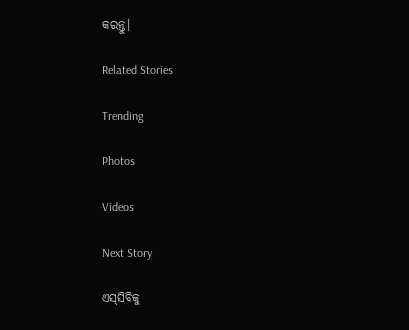କରନ୍ତୁ।

Related Stories

Trending

Photos

Videos

Next Story

ଏସ୍‌ସିବିକୁ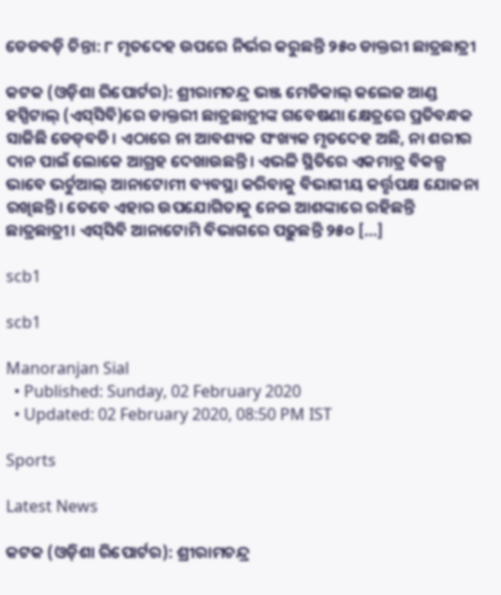ଡେଡବଡ଼ି ଚିନ୍ତା: ୮ ମୃତଦେହ ଉପରେ ନିର୍ଭର କରୁଛନ୍ତି ୨୫୦ ଡାକ୍ତରୀ ଛାତ୍ରଛାତ୍ରୀ

କଟକ (ଓଡ଼ିଶା ରିପୋର୍ଟର): ଶ୍ରୀରାମଚନ୍ଦ୍ର ଭଞ୍ଜ ମେଡିକାଲ୍‌ କଲେଜ ଆଣ୍ଡ ହସ୍ପିଟାଲ୍‌ (ଏସ୍‌ସିବି)ରେ ଡାକ୍ତରୀ ଛାତ୍ରଛାତ୍ରୀଙ୍କ ଗବେଷଣା କ୍ଷେତ୍ରରେ ପ୍ରତିବନ୍ଧକ ସାଜିଛି ଡେଡ୍‌ବଡି। ଏଠାରେ ନା ଆବଶ୍ୟକ ସଂଖ୍ୟକ ମୃତଦେହ ଅଛି, ନା ଶରୀର ଦାନ ପାଇଁ ଲୋକେ ଆଗ୍ରହ ଦେଖାଉଛନ୍ତି। ଏଭଳି ସ୍ଥିତିରେ ଏକମାତ୍ର ବିକଳ୍ପ ଭାବେ ଭର୍ଚୁଆଲ୍‌ ଆନାଟୋମୀ ବ୍ୟବସ୍ଥା କରିବାକୁ ବିଭାଗୀୟ କର୍ତ୍ତୃପକ୍ଷ ଯୋଜନା ରଖିଛନ୍ତି। ତେବେ ଏହାର ଉପଯୋଗିତାକୁ ନେଇ ଆଶଙ୍କାରେ ରହିଛନ୍ତି ଛାତ୍ରଛାତ୍ରୀ। ଏସ୍‌ସିବି ଆନାଟୋମି ବିଭାଗରେ ପଢ଼ୁଛନ୍ତି ୨୫୦ […]

scb1

scb1

Manoranjan Sial
  • Published: Sunday, 02 February 2020
  • Updated: 02 February 2020, 08:50 PM IST

Sports

Latest News

କଟକ (ଓଡ଼ିଶା ରିପୋର୍ଟର): ଶ୍ରୀରାମଚନ୍ଦ୍ର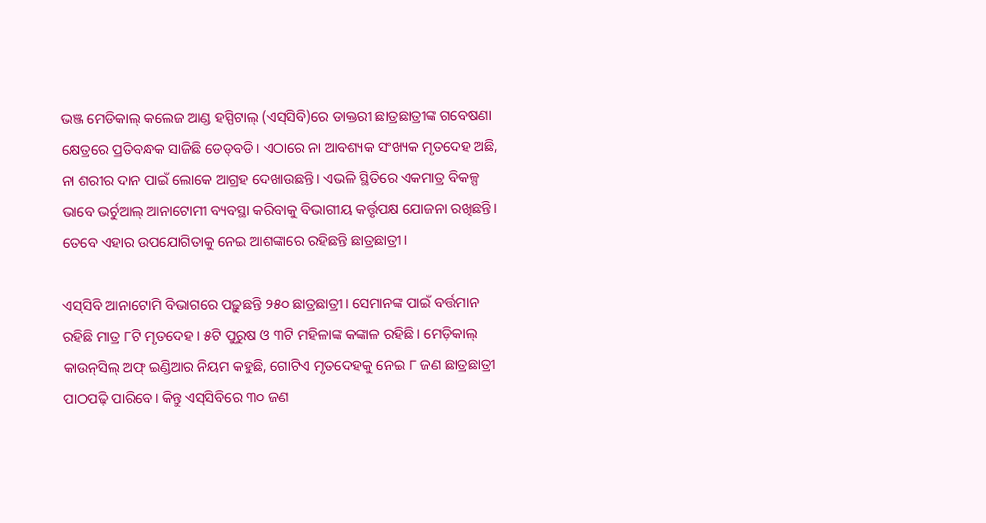ଭଞ୍ଜ ମେଡିକାଲ୍‌ କଲେଜ ଆଣ୍ଡ ହସ୍ପିଟାଲ୍‌ (ଏସ୍‌ସିବି)ରେ ଡାକ୍ତରୀ ଛାତ୍ରଛାତ୍ରୀଙ୍କ ଗବେଷଣା କ୍ଷେତ୍ରରେ ପ୍ରତିବନ୍ଧକ ସାଜିଛି ଡେଡ୍‌ବଡି। ଏଠାରେ ନା ଆବଶ୍ୟକ ସଂଖ୍ୟକ ମୃତଦେହ ଅଛି, ନା ଶରୀର ଦାନ ପାଇଁ ଲୋକେ ଆଗ୍ରହ ଦେଖାଉଛନ୍ତି। ଏଭଳି ସ୍ଥିତିରେ ଏକମାତ୍ର ବିକଳ୍ପ ଭାବେ ଭର୍ଚୁଆଲ୍‌ ଆନାଟୋମୀ ବ୍ୟବସ୍ଥା କରିବାକୁ ବିଭାଗୀୟ କର୍ତ୍ତୃପକ୍ଷ ଯୋଜନା ରଖିଛନ୍ତି। ତେବେ ଏହାର ଉପଯୋଗିତାକୁ ନେଇ ଆଶଙ୍କାରେ ରହିଛନ୍ତି ଛାତ୍ରଛାତ୍ରୀ।

ଏସ୍‌ସିବି ଆନାଟୋମି ବିଭାଗରେ ପଢ଼ୁଛନ୍ତି ୨୫୦ ଛାତ୍ରଛାତ୍ରୀ। ସେମାନଙ୍କ ପାଇଁ ବର୍ତ୍ତମାନ ରହିଛି ମାତ୍ର ୮ଟି ମୃତଦେହ। ୫ଟି ପୁରୁଷ ଓ ୩ଟି ମହିଳାଙ୍କ କଙ୍କାଳ ରହିଛି। ମେଡ଼ିକାଲ୍‌ କାଉନ୍‌ସିଲ୍‌ ଅଫ୍‌ ଇଣ୍ଡିଆର ନିୟମ କହୁଛି, ଗୋଟିଏ ମୃତଦେହକୁ ନେଇ ୮ ଜଣ ଛାତ୍ରଛାତ୍ରୀ ପାଠପଢ଼ି ପାରିବେ। କିନ୍ତୁ ଏସ୍‌ସିବିରେ ୩୦ ଜଣ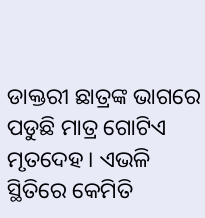ଡାକ୍ତରୀ ଛାତ୍ରଙ୍କ ଭାଗରେ ପଡୁଛି ମାତ୍ର ଗୋଟିଏ ମୃତଦେହ। ଏଭଳି ସ୍ଥିତିରେ କେମିତି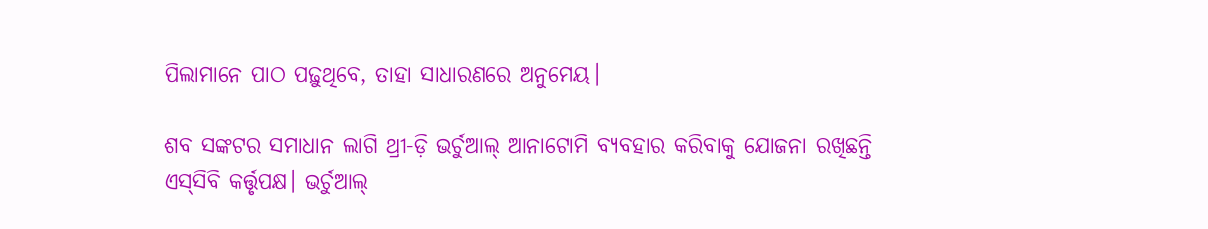ପିଲାମାନେ ପାଠ ପଢ଼ୁଥିବେ, ତାହା ସାଧାରଣରେ ଅନୁମେୟ।

ଶବ ସଙ୍କଟର ସମାଧାନ ଲାଗି ଥ୍ରୀ-ଡ଼ି ଭର୍ଚୁଆଲ୍‌ ଆନାଟୋମି ବ୍ୟବହାର କରିବାକୁ ଯୋଜନା ରଖିଛନ୍ତି ଏସ୍‌ସିବି କର୍ତ୍ତୃପକ୍ଷ। ଭର୍ଚୁଆଲ୍‌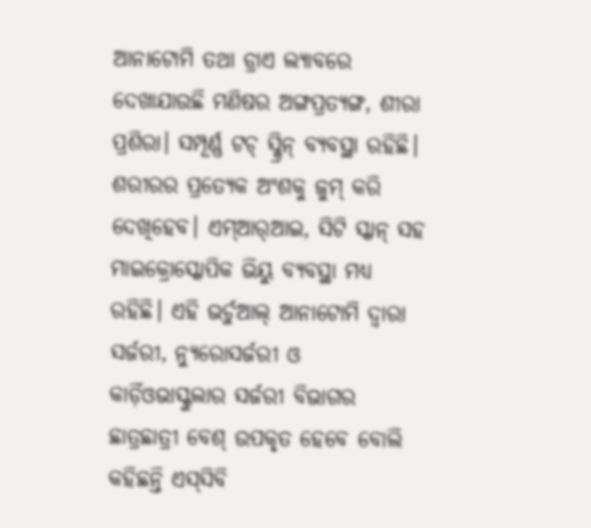ଆନାଟୋମି ତଥା ଡ୍ରାଏ ଲ୍ୟାବରେ ଦେଖାଯାଉଛି ମଣିଷର ଅଙ୍ଗପ୍ରତ୍ୟଙ୍ଗ, ଶୀରା ପ୍ରଶିରା। ସମ୍ପୂର୍ଣ୍ଣ ଟଚ୍‌ ସ୍କ୍ରିନ୍ ବ୍ୟବସ୍ଥା ରହିଛି। ଶରୀରର ପ୍ରତ୍ୟେକ ଅଂଶକୁ ଜୁମ୍ କରି ଦେଖିହେବ। ଏମ୍‌ଆର୍‌ଆଇ, ସିଟି ସ୍କାନ୍ ସହ ମାଇକ୍ରୋସ୍କୋପିକ ଭିୟୁ ବ୍ୟବସ୍ଥା ମଧ୍ୟ ରହିଛି। ଏହି ଭର୍ଚୁଆଲ୍‌ ଆନାଟୋମି ଦ୍ୱାରା ସର୍ଜରୀ, ନ୍ୟୁରୋସର୍ଜରୀ ଓ କାର୍ଡ଼ିଓଭାସ୍କୁଲାର ସର୍ଜରୀ ବିଭାଗର ଛାତ୍ରଛାତ୍ରୀ ବେଶ୍ ଉପକୃତ ହେବେ ବୋଲି କହିଛନ୍ତି ଏସ୍‌ସିବି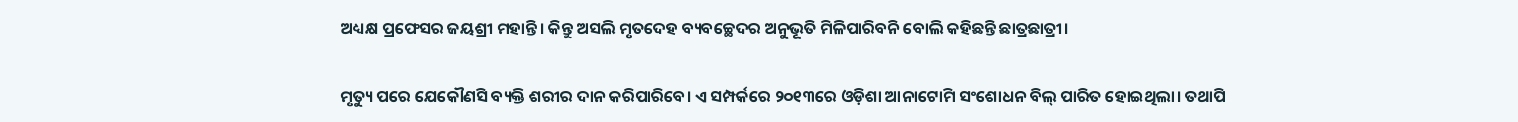ଅଧ୍ୟକ୍ଷ ପ୍ରଫେସର ଜୟଶ୍ରୀ ମହାନ୍ତି। କିନ୍ତୁ ଅସଲି ମୃତଦେହ ବ୍ୟବଚ୍ଛେଦର ଅନୁଭୂତି ମିଳିପାରିବନି ବୋଲି କହିଛନ୍ତି ଛାତ୍ରଛାତ୍ରୀ।

ମୃତ୍ୟୁ ପରେ ଯେକୌଣସି ବ୍ୟକ୍ତି ଶରୀର ଦାନ କରିପାରିବେ। ଏ ସମ୍ପର୍କରେ ୨୦୧୩ରେ ଓଡ଼ିଶା ଆନାଟୋମି ସଂଶୋଧନ ବିଲ୍‌ ପାରିତ ହୋଇଥିଲା। ତଥାପି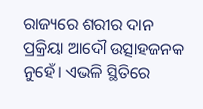ରାଜ୍ୟରେ ଶରୀର ଦାନ ପ୍ରକ୍ରିୟା ଆଦୌ ଉତ୍ସାହଜନକ ନୁହେଁ। ଏଭଳି ସ୍ଥିତିରେ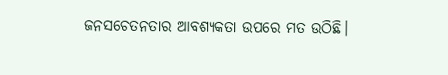ଜନସଚେତନତାର ଆବଶ୍ୟକତା ଉପରେ ମତ ଉଠିଛି।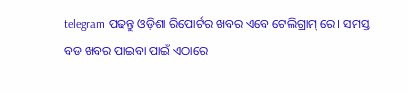telegram ପଢନ୍ତୁ ଓଡ଼ିଶା ରିପୋର୍ଟର ଖବର ଏବେ ଟେଲିଗ୍ରାମ୍ ରେ। ସମସ୍ତ ବଡ ଖବର ପାଇବା ପାଇଁ ଏଠାରେ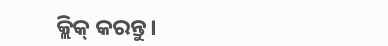କ୍ଲିକ୍ କରନ୍ତୁ।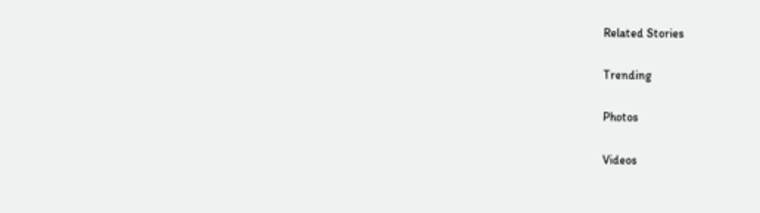Related Stories

Trending

Photos

Videos